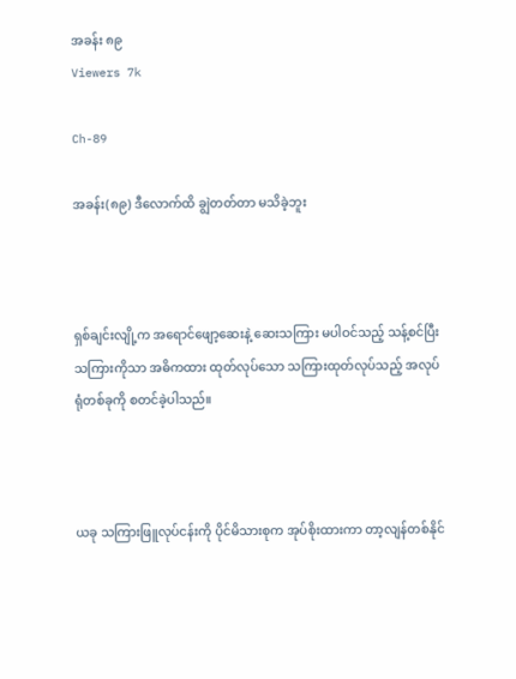အခန်း ၈၉
Viewers 7k

Ch-89

အခန်း(၈၉) ဒီလောက်ထိ ချွဲတတ်တာ မသိခဲ့ဘူး



ရှစ်ချင်းလျို့က အရောင်ဖျော့ဆေးနဲ့ ဆေးသကြား မပါဝင်သည့် သန့်စင်ပြီး သကြားကိုသာ အဓိကထား ထုတ်လုပ်သော သကြားထုတ်လုပ်သည့် အလုပ်ရုံတစ်ခုကို စတင်ခဲ့ပါသည်။



ယခု သကြားဖြူလုပ်ငန်းကို ပိုင်မိသားစုက အုပ်စိုးထားကာ တာ့လျန်တစ်နိုင်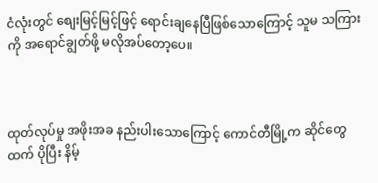ငံလုံးတွင် စျေးမြင့်မြင့်ဖြင့် ရောင်းချနေပြီဖြစ်သောကြောင့် သူမ သကြားကို အရောင်ချွတ်ဖို့ မလိုအပ်တော့ပေ။



ထုတ်လုပ်မှု အဖိုးအခ နည်းပါးသောကြောင့် ကောင်တီမြို့က ဆိုင်တွေထက် ပိုပြီး နိမ့်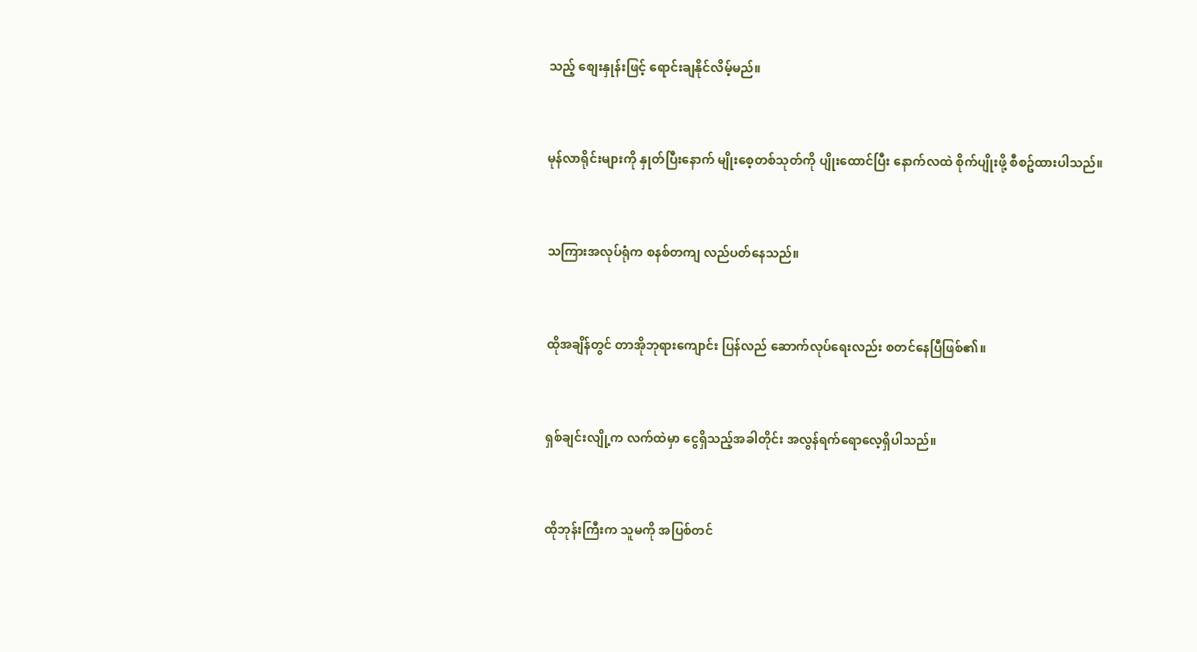သည့် စျေးနှုန်းဖြင့် ရောင်းချနိုင်လိမ့်မည်။



မုန်လာရိုင်းများကို နှုတ်ပြီးနောက် မျိုးစေ့တစ်သုတ်ကို ပျိုးထောင်ပြီး နောက်လထဲ စိုက်ပျိုးဖို့ စီစဥ်ထားပါသည်။



သကြားအလုပ်ရုံက စနစ်တကျ လည်ပတ်နေသည်။



ထိုအချိန်တွင် တာအိုဘုရားကျောင်း ပြန်လည် ဆောက်လုပ်ရေးလည်း စတင်နေပြီဖြစ်၏။



ရှစ်ချင်းလျို့က လက်ထဲမှာ ငွေရှိသည့်အခါတိုင်း အလွန်ရက်ရောလေ့ရှိပါသည်။



ထိုဘုန်းကြီးက သူမကို အပြစ်တင်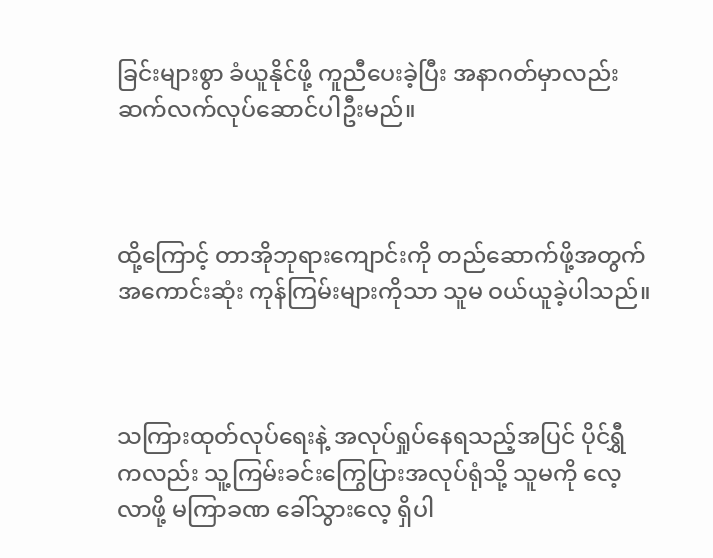ခြင်းများစွာ ခံယူနိုင်ဖို့ ကူညီပေးခဲ့ပြီး အနာဂတ်မှာလည်း ဆက်လက်လုပ်ဆောင်ပါဦးမည်။



ထို့ကြောင့် တာအိုဘုရားကျောင်းကို တည်ဆောက်ဖို့အတွက် အကောင်းဆုံး ကုန်ကြမ်းများကိုသာ သူမ ဝယ်ယူခဲ့ပါသည်။



သကြားထုတ်လုပ်ရေးနဲ့ အလုပ်ရှုပ်နေရသည့်အပြင် ပိုင်ရွှီကလည်း သူ့ကြမ်းခင်းကြွေပြားအလုပ်ရုံသို့ သူမကို လေ့လာဖို့ မကြာခဏ ခေါ်သွားလေ့ ရှိပါ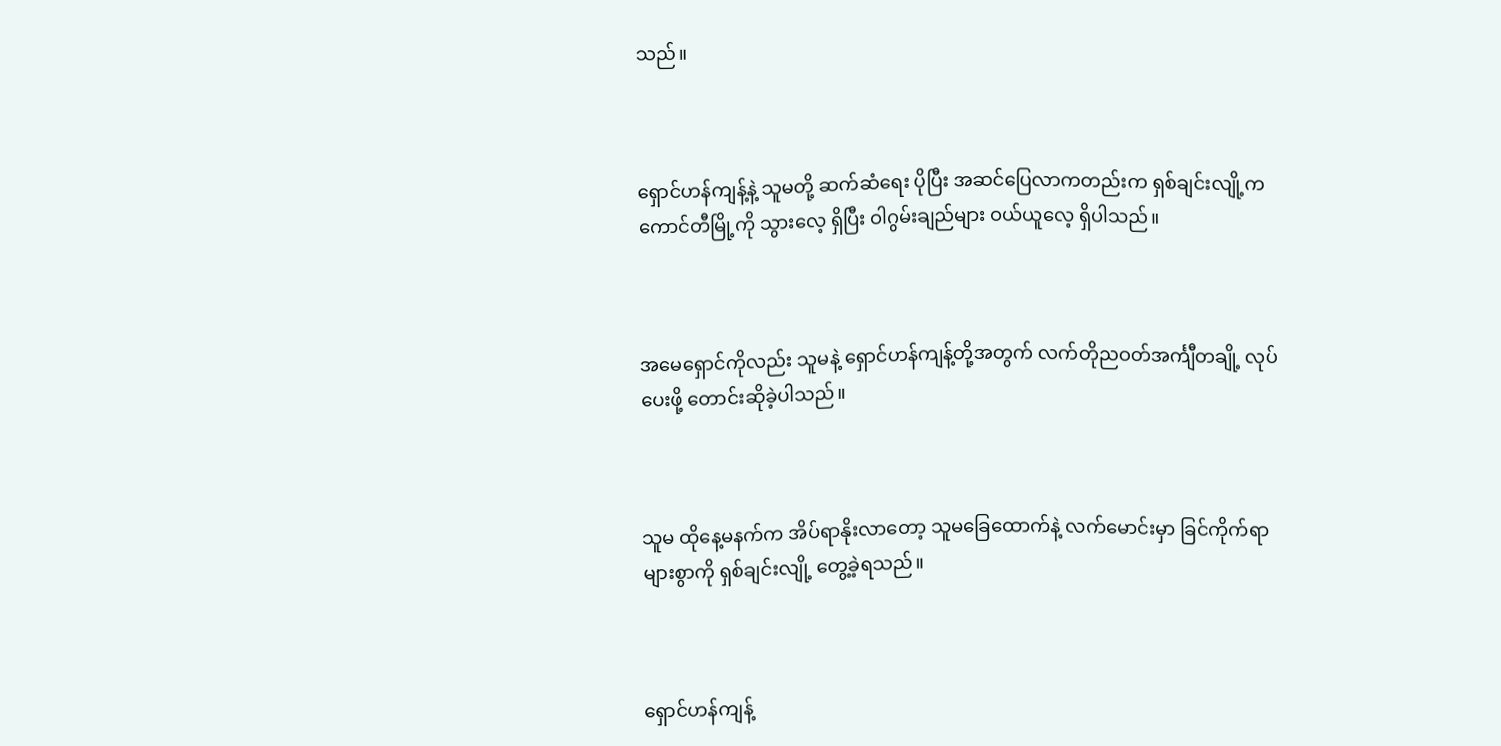သည်။



ရှောင်ဟန်ကျန့်နဲ့ သူမတို့ ဆက်ဆံရေး ပိုပြီး အဆင်ပြေလာကတည်းက ရှစ်ချင်းလျို့က ကောင်တီမြို့ကို သွားလေ့ ရှိပြီး ဝါဂွမ်းချည်များ ဝယ်ယူလေ့ ရှိပါသည်။



အမေရှောင်ကိုလည်း သူမနဲ့ ရှောင်ဟန်ကျန့်တို့အတွက် လက်တိုညဝတ်အင်္ကျီတချို့ လုပ်ပေးဖို့ တောင်းဆိုခဲ့ပါသည်။



သူမ ထိုနေ့မနက်က အိပ်ရာနိုးလာတော့ သူမခြေထောက်နဲ့ လက်မောင်းမှာ ခြင်ကိုက်ရာများစွာကို ရှစ်ချင်းလျို့ တွေ့ခဲ့ရသည်။



ရှောင်ဟန်ကျန့်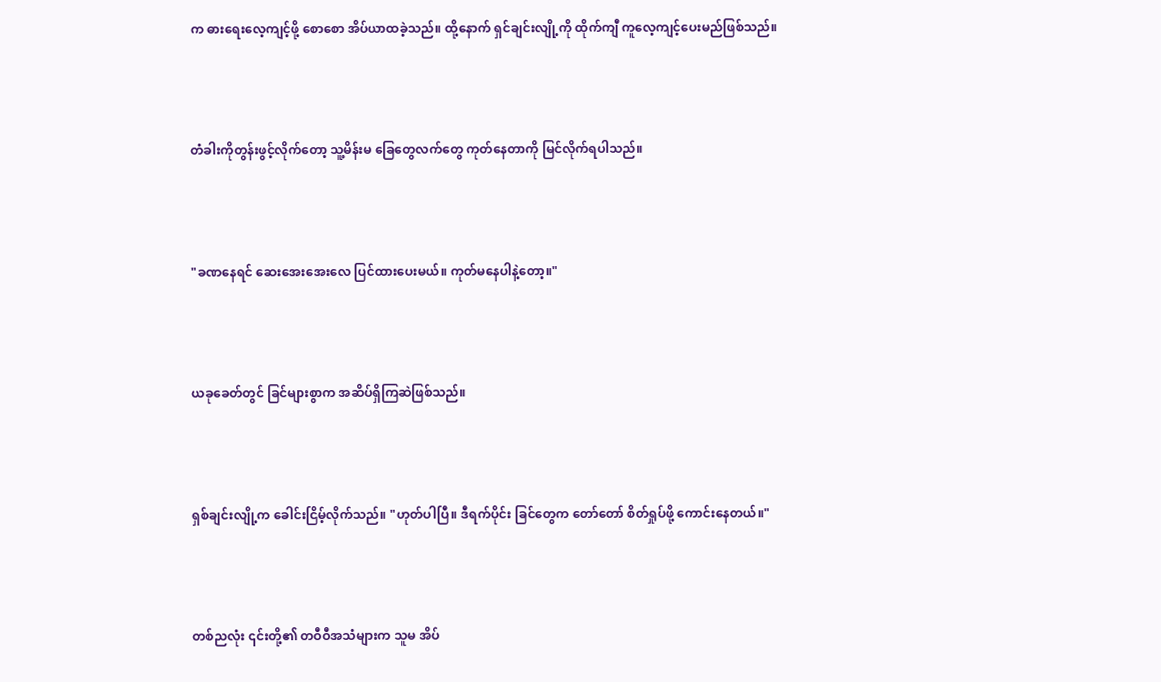က ဓားရေးလေ့ကျင့်ဖို့ စောစော အိပ်ယာထခဲ့သည်။ ထို့နောက် ရှင်ချင်းလျို့ကို ထိုက်ကျီ ကူလေ့ကျင့်ပေးမည်ဖြစ်သည်။



တံခါးကိုတွန်းဖွင့်လိုက်တော့ သူ့မိန်းမ ခြေတွေလက်တွေ ကုတ်နေတာကို မြင်လိုက်ရပါသည်။



"ခဏနေရင် ဆေးအေးအေးလေ ပြင်ထားပေးမယ်။ ကုတ်မနေပါနဲ့တော့။"



ယခုခေတ်တွင် ခြင်များစွာက အဆိပ်ရှိကြဆဲဖြစ်သည်။



ရှစ်ချင်းလျို့က ခေါင်းငြိမ့်လိုက်သည်။ "ဟုတ်ပါပြီ။ ဒီရက်ပိုင်း ခြင်တွေက တော်တော် စိတ်ရှုပ်ဖို့ ကောင်းနေတယ်။"



တစ်ညလုံး ၎င်းတို့၏ တဝီဝီအသံများက သူမ အိပ်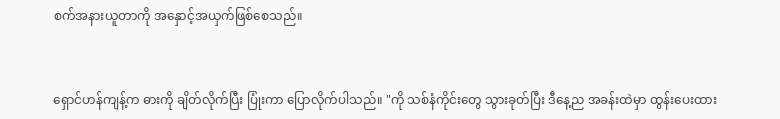စက်အနားယူတာကို အနှောင့်အယှက်ဖြစ်စေသည်။



ရှောင်ဟန်ကျန့်က ဓားကို ချိတ်လိုက်ပြီး ပြုံးကာ ပြောလိုက်ပါသည်။ "ကို သစ်နံကိုင်းတွေ သွားခုတ်ပြီး ဒီနေ့ည အခန်းထဲမှာ ထွန်းပေးထား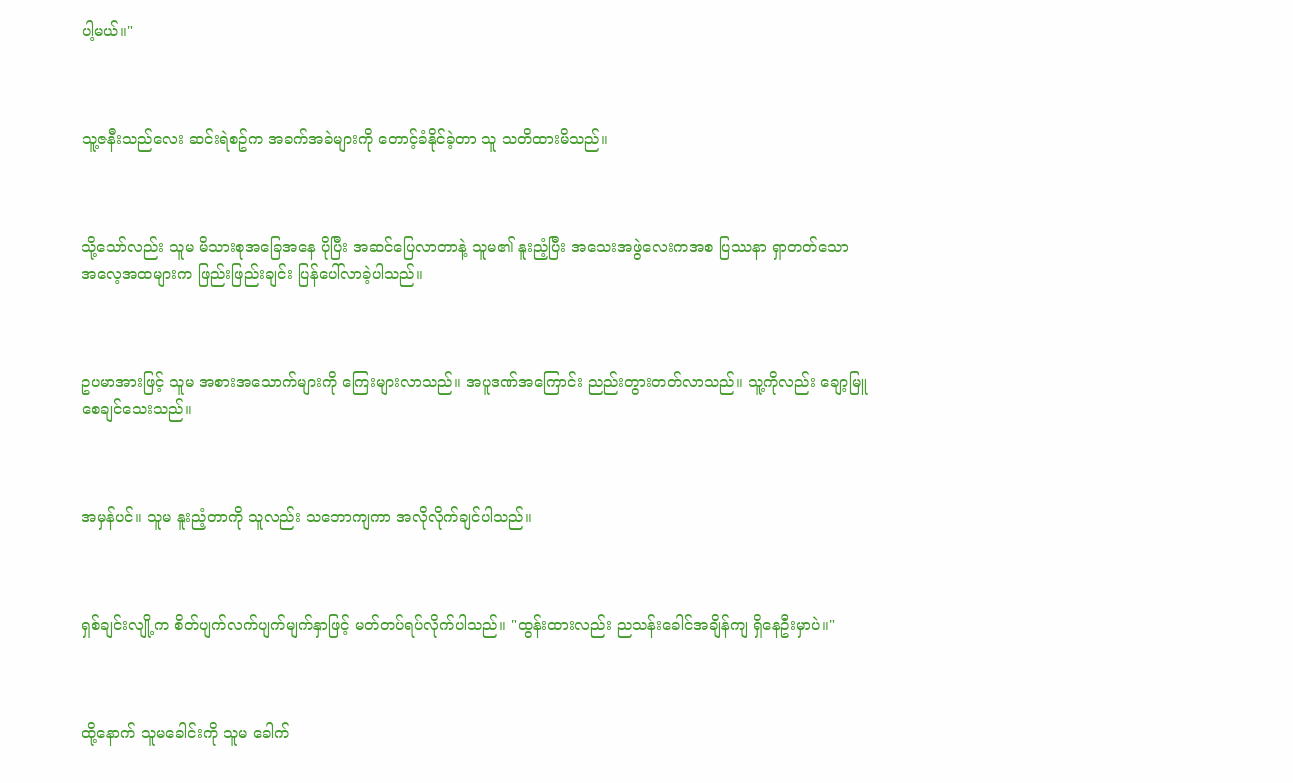ပါ့မယ်။"



သူ့ဇနီးသည်လေး ဆင်းရဲစဥ်က အခက်အခဲများကို တောင့်ခံနိုင်ခဲ့တာ သူ သတိထားမိသည်။



သို့သော်လည်း သူမ မိသားစုအခြေအနေ ပိုပြီး အဆင်ပြေလာတာနဲ့ သူမ၏ နူးညံ့ပြီး အသေးအဖွဲလေးကအစ ပြဿနာ ရှာတတ်သော အလေ့အထများက ဖြည်းဖြည်းချင်း ပြန်ပေါ်လာခဲ့ပါသည်။



ဥပမာအားဖြင့် သူမ အစားအသောက်များကို ကြေးများလာသည်။ အပူဒဏ်အကြောင်း ညည်းတွားတတ်လာသည်။ သူ့ကိုလည်း ချော့မြူစေချင်သေးသည်။



အမှန်ပင်။ သူမ နူးညံ့တာကို သူလည်း သဘောကျကာ အလိုလိုက်ချင်ပါသည်။



ရှစ်ချင်းလျို့က စိတ်ပျက်လက်ပျက်မျက်နှာဖြင့် မတ်တပ်ရပ်လိုက်ပါသည်။ "ထွန်းထားလည်း ညသန်းခေါင်အချိန်ကျ ရှိနေဦးမှာပဲ။"



ထို့နောက် သူမခေါင်းကို သူမ ခေါက်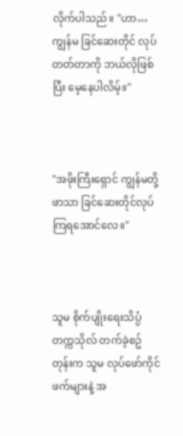လိုက်ပါသည်။ "ဟာ… ကျွန်မ ခြင်ဆေးတိုင် လုပ်တတ်တာကို ဘယ်လိုဖြစ်ပြီး မေ့နေပါလိမ့်။"



"အဖိုးကြီးရှောင် ကျွန်မတို့ဖာသာ ခြင်ဆေးတိုင်လုပ်ကြရအောင်လေ။"



သူမ စိုက်ပျိုးရေးသိပ္ပံတက္ကသိုလ် တက်ခဲ့စဥ်တုန်းက သူမ လုပ်ဖော်ကိုင်ဖက်များနဲ့ အ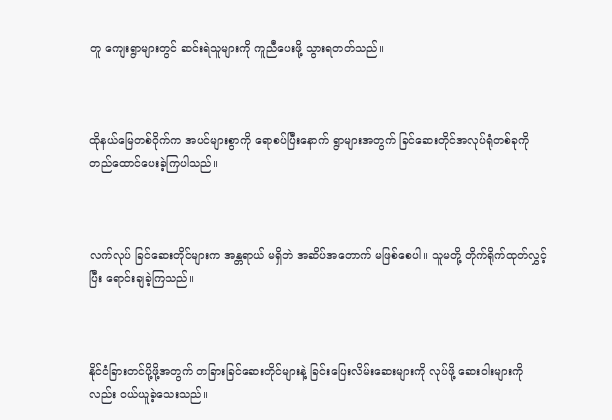တူ ကျေးရွာများတွင် ဆင်းရဲသူများကို ကူညီပေးဖို့ သွားရတတ်သည်။



ထိုနယ်မြေတစ်ဝိုက်က အပင်များစွာကို ရောစပ်ပြီးနောက် ရွာများအတွက် ခြင်ဆေးတိုင်အလုပ်ရုံတစ်ခုကို တည်ထောင်ပေးခဲ့ကြပါသည်။



လက်လုပ် ခြင်ဆေးတိုင်များက အန္တရာယ် မရှိဘဲ အဆိပ်အတောက် မဖြစ်စေပါ။ သူမတို့ တိုက်ရိုက်ထုတ်လွှင့်ပြီး ရောင်းချခဲ့ကြသည်။



နိုင်ငံခြားတင်ပို့ဖို့အတွက် တခြားခြင်ဆေးတိုင်များနဲ့ ခြင်းပြေးလိမ်းဆေးများကို လုပ်ဖို့ ဆေးဝါးများကိုလည်း ဝယ်ယူခဲ့သေးသည်။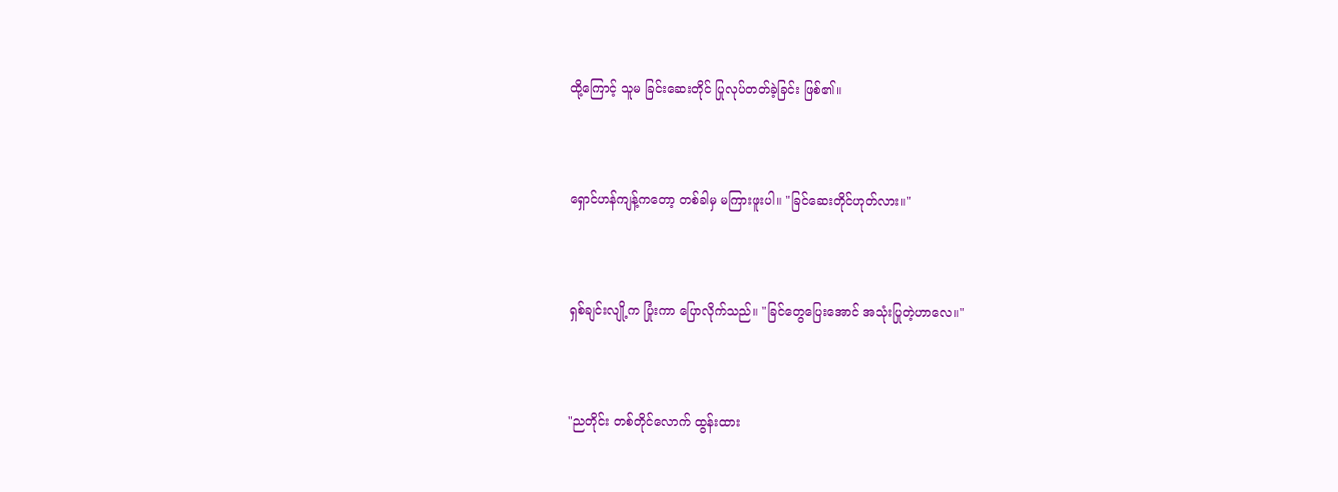ထို့ကြောင့် သူမ ခြင်းဆေးတိုင် ပြုလုပ်တတ်ခဲ့ခြင်း ဖြစ်၏။



ရှောင်ဟန်ကျန့်ကတော့ တစ်ခါမှ မကြားဖူးပါ။ "ခြင်ဆေးတိုင်ဟုတ်လား။"



ရှစ်ချင်းလျို့က ပြုံးကာ ပြောလိုက်သည်။ "ခြင်တွေပြေးအောင် အသုံးပြုတဲ့ဟာလေ။"



"ညတိုင်း တစ်တိုင်လောက် ထွန်းထား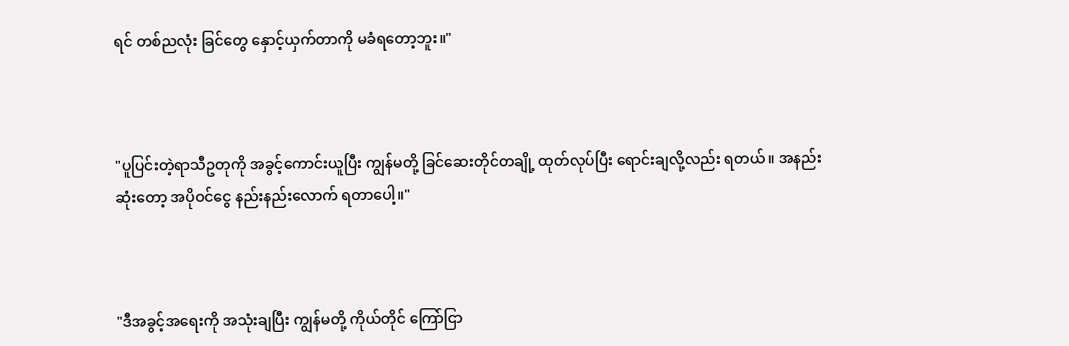ရင် တစ်ညလုံး ခြင်တွေ နှောင့်ယှက်တာကို မခံရတော့ဘူး။"



"ပူပြင်းတဲ့ရာသီဥတုကို အခွင့်ကောင်းယူပြီး ကျွန်မတို့ ခြင်ဆေးတိုင်တချို့ ထုတ်လုပ်ပြီး ရောင်းချလို့လည်း ရတယ်။ အနည်းဆုံးတော့ အပိုဝင်ငွေ နည်းနည်းလောက် ရတာပေါ့။"



"ဒီအခွင့်အရေးကို အသုံးချပြီး ကျွန်မတို့ ကိုယ်တိုင် ကြော်ငြာ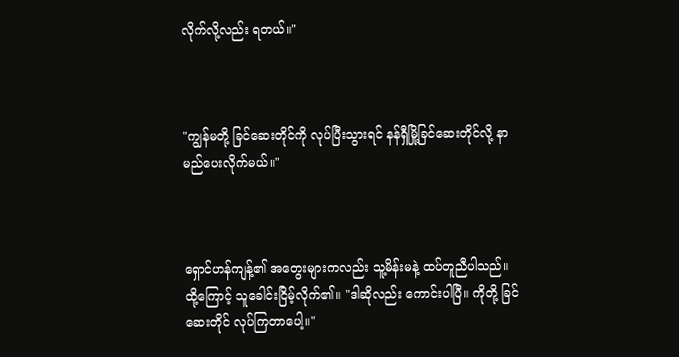လိုက်လို့လည်း ရတယ်။"



"ကျွန်မတို့ ခြင်ဆေးတိုင်ကို လုပ်ပြီးသွားရင် နန်ရှီမြို့ခြင်ဆေးတိုင်လို့ နာမည်ပေးလိုက်မယ်။"



ရှောင်ဟန်ကျန့်၏ အတွေးများကလည်း သူ့မိန်းမနဲ့ ထပ်တူညီပါသည်။ ထို့ကြောင့် သူခေါင်းငြိမ့်လိုက်၏။ "ဒါဆိုလည်း ကောင်းပါပြီ။ ကိုတို့ ခြင်ဆေးတိုင် လုပ်ကြတာပေါ့။"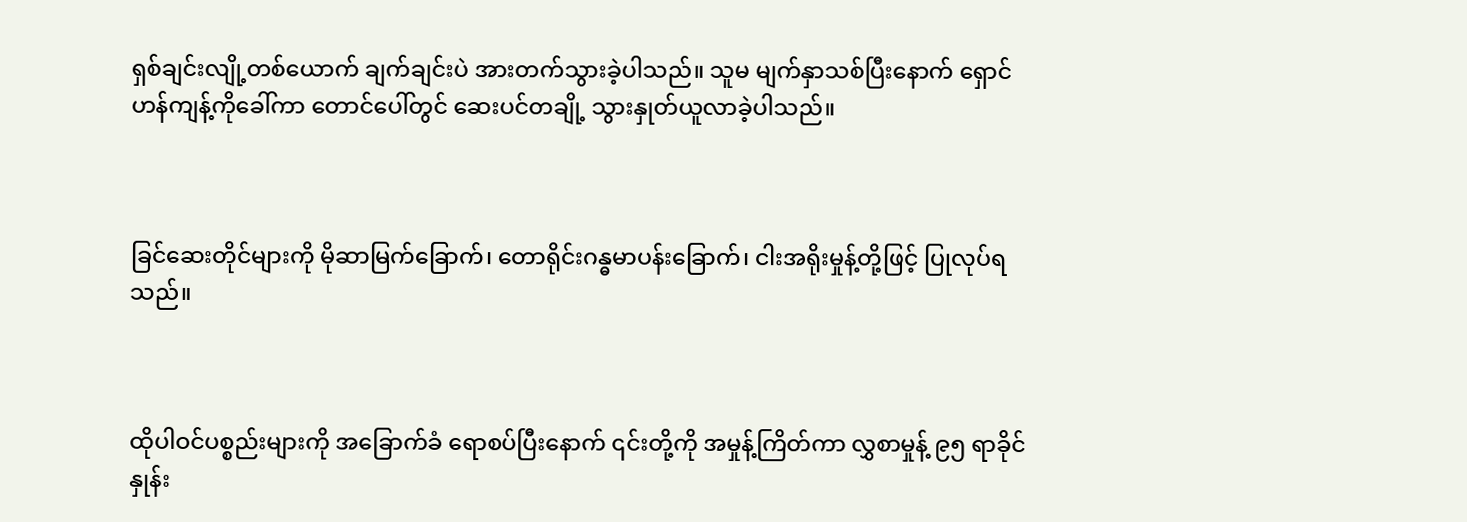ရှစ်ချင်းလျို့တစ်ယောက် ချက်ချင်းပဲ အားတက်သွားခဲ့ပါသည်။ သူမ မျက်နှာသစ်ပြီးနောက် ရှောင်ဟန်ကျန့်ကိုခေါ်ကာ တောင်ပေါ်တွင် ဆေးပင်တချို့ သွားနှုတ်ယူလာခဲ့ပါသည်။



ခြင်ဆေးတိုင်များကို မိုဆာမြက်ခြောက်၊ တောရိုင်းဂန္ဓမာပန်းခြောက်၊ ငါးအရိုးမှုန့်တို့ဖြင့် ပြုလုပ်ရသည်။



ထိုပါဝင်ပစ္စည်းများကို အခြောက်ခံ ရောစပ်ပြီးနောက် ၎င်းတို့ကို အမှုန့်ကြိတ်ကာ လွှစာမှုန့် ၉၅ ရာခိုင်နှုန်း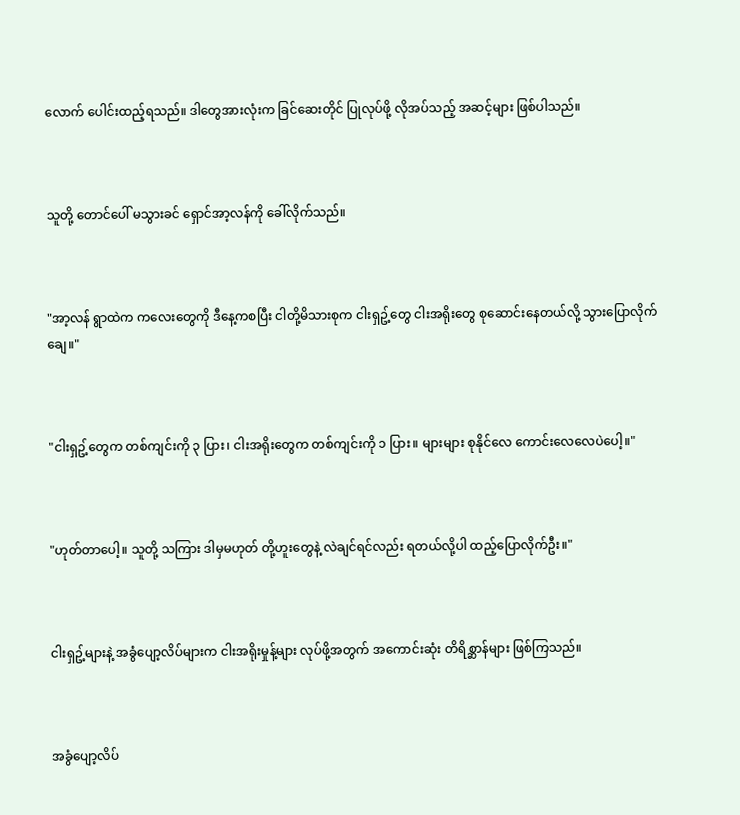လောက် ပေါင်းထည့်ရသည်။ ဒါတွေအားလုံးက ခြင်ဆေးတိုင် ပြုလုပ်ဖို့ လိုအပ်သည့် အဆင့်များ ဖြစ်ပါသည်။



သူတို့ တောင်ပေါ် မသွားခင် ရှောင်အာ့လန်ကို ခေါ်လိုက်သည်။



"အာ့လန် ရွာထဲက ကလေးတွေကို ဒီနေ့ကစပြီး ငါတို့မိသားစုက ငါးရှဥ့်တွေ ငါးအရိုးတွေ စုဆောင်းနေတယ်လို့ သွားပြောလိုက်ချေ။"



"ငါးရှဥ့်တွေက တစ်ကျင်းကို ၃ ပြား၊ ငါးအရိုးတွေက တစ်ကျင်းကို ၁ ပြား။ များများ စုနိုင်လေ ကောင်းလေလေပဲပေါ့။"



"ဟုတ်တာပေါ့။ သူတို့ သကြား ဒါမှမဟုတ် တို့ဟူးတွေနဲ့ လဲချင်ရင်လည်း ရတယ်လို့ပါ ထည့်ပြောလိုက်ဦး။"



ငါးရှဥ့်များနဲ့ အခွံပျော့လိပ်များက ငါးအရိုးမှုန့်များ လုပ်ဖို့အတွက် အကောင်းဆုံး တိရိစ္ဆာန်များ ဖြစ်ကြသည်။



အခွံပျော့လိပ်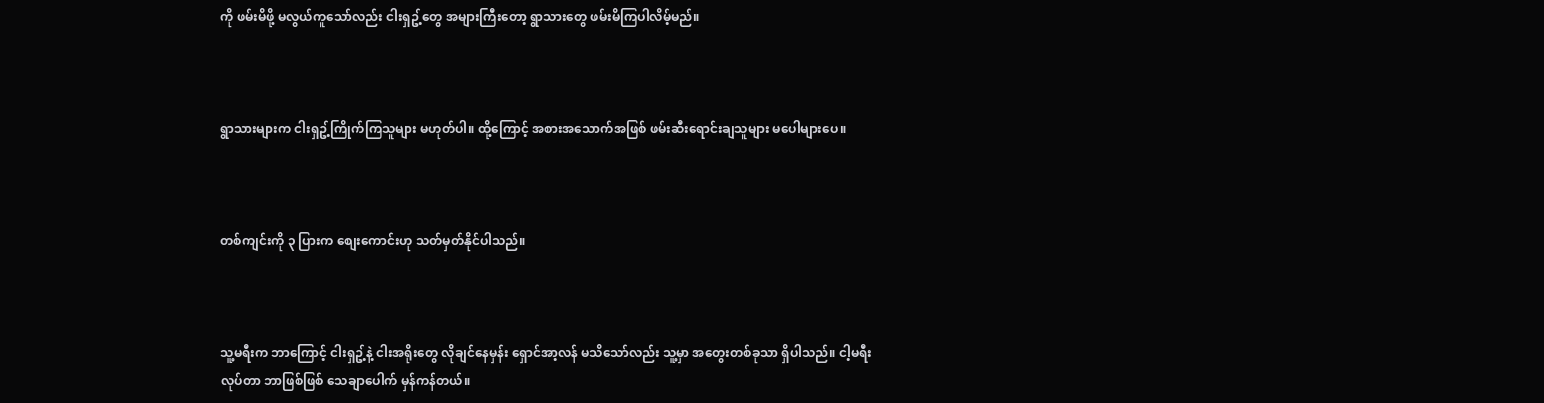ကို ဖမ်းမိဖို့ မလွယ်ကူသော်လည်း ငါးရှဥ့်တွေ အများကြီးတော့ ရွာသားတွေ ဖမ်းမိကြပါလိမ့်မည်။



ရွာသားများက ငါးရှဥ့်ကြိုက်ကြသူများ မဟုတ်ပါ။ ထို့ကြောင့် အစားအသောက်အဖြစ် ဖမ်းဆီးရောင်းချသူများ မပေါများပေ။



တစ်ကျင်းကို ၃ ပြားက စျေးကောင်းဟု သတ်မှတ်နိုင်ပါသည်။



သူ့မရီးက ဘာကြောင့် ငါးရှဥ့်နဲ့ ငါးအရိုးတွေ လိုချင်နေမှန်း ရှောင်အာ့လန် မသိသော်လည်း သူ့မှာ အတွေးတစ်ခုသာ ရှိပါသည်။ ငါ့မရီး လုပ်တာ ဘာဖြစ်ဖြစ် သေချာပေါက် မှန်ကန်တယ်။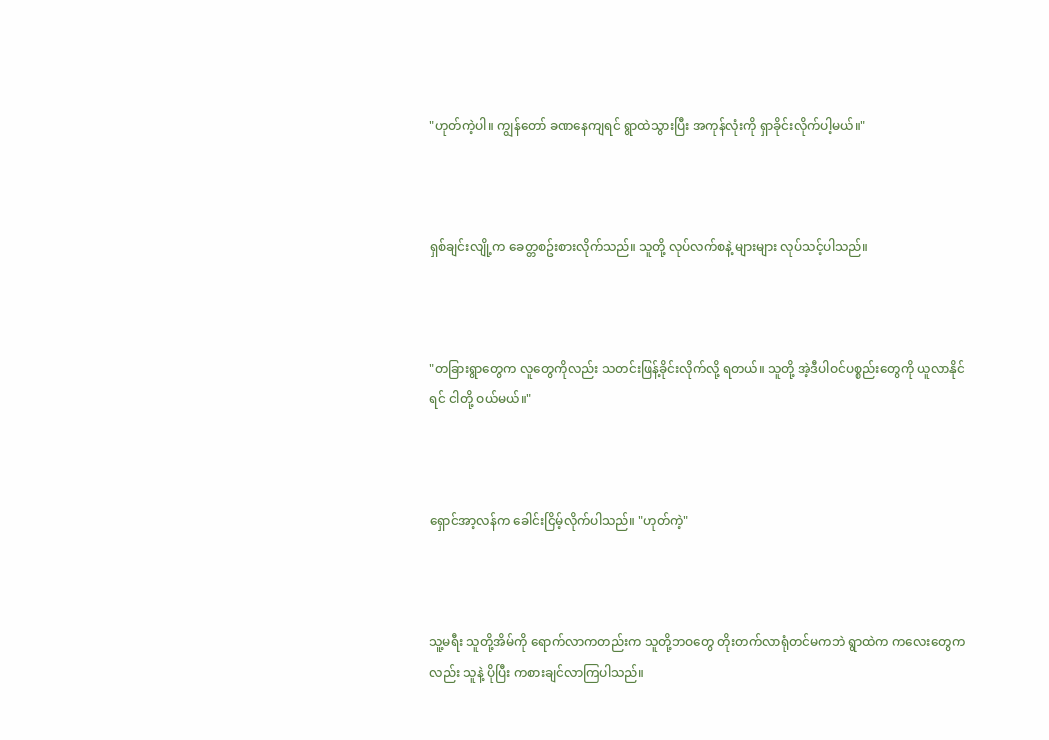"ဟုတ်ကဲ့ပါ။ ကျွန်တော် ခဏနေကျရင် ရွာထဲသွားပြီး အကုန်လုံးကို ရှာခိုင်းလိုက်ပါ့မယ်။"



ရှစ်ချင်းလျို့က ခေတ္တစဥ်းစားလိုက်သည်။ သူတို့ လုပ်လက်စနဲ့ များများ လုပ်သင့်ပါသည်။



"တခြားရွာတွေက လူတွေကိုလည်း သတင်းဖြန့်ခိုင်းလိုက်လို့ ရတယ်။ သူတို့ အဲ့ဒီပါဝင်ပစ္စည်းတွေကို ယူလာနိုင်ရင် ငါတို့ ဝယ်မယ်။"



ရှောင်အာ့လန်က ခေါင်းငြိမ့်လိုက်ပါသည်။ "ဟုတ်ကဲ့"



သူ့မရီး သူတို့အိမ်ကို ရောက်လာကတည်းက သူတို့ဘဝတွေ တိုးတက်လာရုံတင်မကဘဲ ရွာထဲက ကလေးတွေကလည်း သူနဲ့ ပိုပြီး ကစားချင်လာကြပါသည်။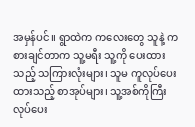အမှန်ပင်။ ရွာထဲက ကလေးတွေ သူနဲ့ ကစားချင်တာက သူ့မရီး သူ့ကို ပေးထားသည့် သကြားလုံးများ၊ သူမ ကူလုပ်ပေးထားသည့် စာအုပ်များ၊ သူ့အစ်ကိုကြီး လုပ်ပေး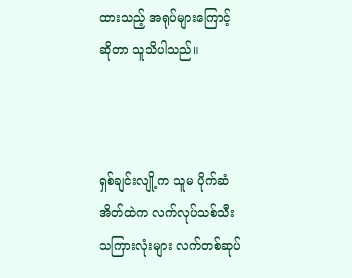ထားသည့် အရုပ်များကြောင့်ဆိုတာ သူသိပါသည်။



ရှစ်ချင်းလျို့က သူမ ပိုက်ဆံအိတ်ထဲက လက်လုပ်သစ်သီးသကြားလုံးများ လက်တစ်ဆုပ်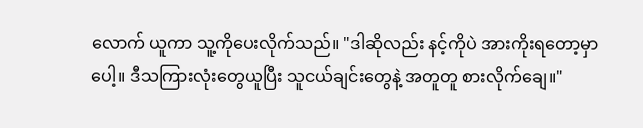လောက် ယူကာ သူ့ကိုပေးလိုက်သည်။ "ဒါဆိုလည်း နင့်ကိုပဲ အားကိုးရတော့မှာပေါ့။ ဒီသကြားလုံးတွေယူပြီး သူငယ်ချင်းတွေနဲ့ အတူတူ စားလိုက်ချေ။"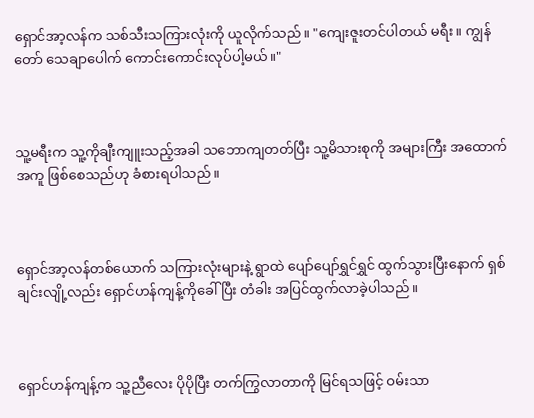ရှောင်အာ့လန်က သစ်သီးသကြားလုံးကို ယူလိုက်သည်။ "ကျေးဇူးတင်ပါတယ် မရီး။ ကျွန်တော် သေချာပေါက် ကောင်းကောင်းလုပ်ပါ့မယ်။"



သူ့မရီးက သူ့ကိုချီးကျူးသည့်အခါ သဘောကျတတ်ပြီး သူ့မိသားစုကို အများကြီး အထောက်အကူ ဖြစ်စေသည်ဟု ခံစားရပါသည်။



ရှောင်အာ့လန်တစ်ယောက် သကြားလုံးများနဲ့ ရွာထဲ ပျော်ပျော်ရွှင်ရွှင် ထွက်သွားပြီးနောက် ရှစ်ချင်းလျို့လည်း ရှောင်ဟန်ကျန့်ကိုခေါ်ပြီး တံခါး အပြင်ထွက်လာခဲ့ပါသည်။



ရှောင်ဟန်ကျန့်က သူ့ညီလေး ပိုပိုပြီး တက်ကြွလာတာကို မြင်ရသဖြင့် ဝမ်းသာ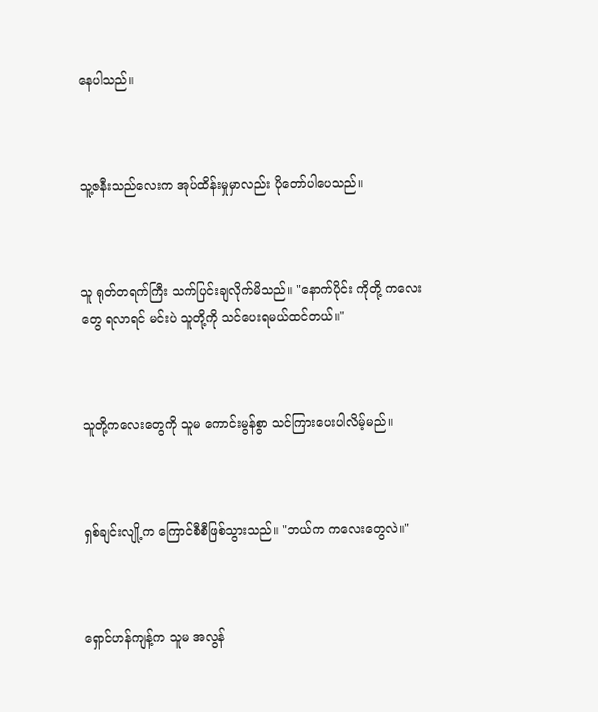နေပါသည်။



သူ့ဇနီးသည်လေးက အုပ်ထိန်းမှုမှာလည်း ပိုတော်ပါပေသည်။



သူ ရုတ်တရက်ကြီး သက်ပြင်းချလိုက်မိသည်။ "နောက်ပိုင်း ကိုတို့ ကလေးတွေ ရလာရင် မင်းပဲ သူတို့ကို သင်ပေးရမယ်ထင်တယ်။"



သူတို့ကလေးတွေကို သူမ ကောင်းမွန်စွာ သင်ကြားပေးပါလိမ့်မည်။



ရှစ်ချင်းလျို့က ကြောင်စီစီဖြစ်သွားသည်။ "ဘယ်က ကလေးတွေလဲ။"



ရှောင်ဟန်ကျန့်က သူမ အလွန်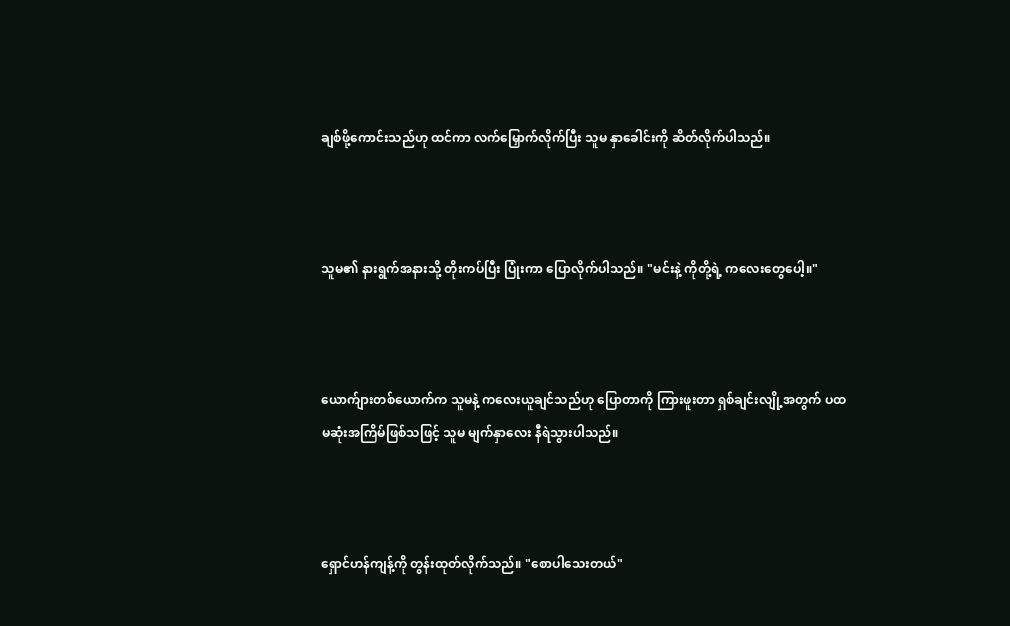ချစ်ဖို့ကောင်းသည်ဟု ထင်ကာ လက်မြှောက်လိုက်ပြီး သူမ နှာခေါင်းကို ဆိတ်လိုက်ပါသည်။



သူမ၏ နားရွက်အနားသို့ တိုးကပ်ပြီး ပြုံးကာ ပြောလိုက်ပါသည်။ "မင်းနဲ့ ကိုတို့ရဲ့ ကလေးတွေပေါ့။"



ယောက်ျားတစ်ယောက်က သူမနဲ့ ကလေးယူချင်သည်ဟု ပြောတာကို ကြားဖူးတာ ရှစ်ချင်းလျို့အတွက် ပထမဆုံးအကြိမ်ဖြစ်သဖြင့် သူမ မျက်နှာလေး နီရဲသွားပါသည်။



ရှောင်ဟန်ကျန့်ကို တွန်းထုတ်လိုက်သည်။ "စောပါသေးတယ်"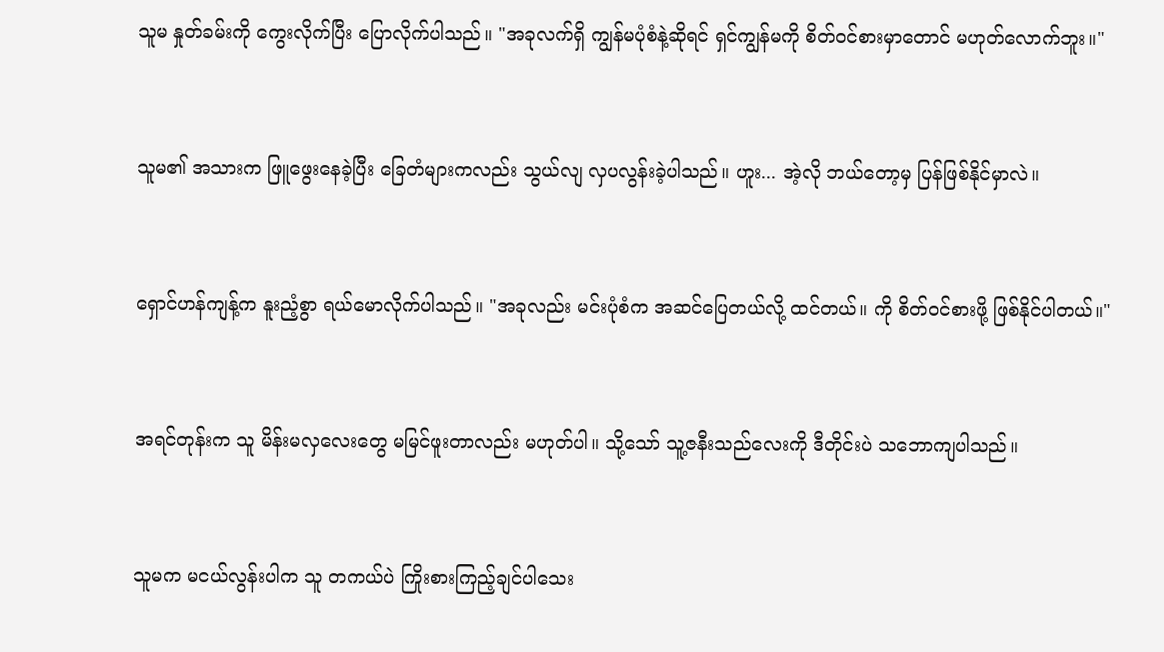သူမ နှုတ်ခမ်းကို ကွေးလိုက်ပြီး ပြောလိုက်ပါသည်။ "အခုလက်ရှိ ကျွန်မပုံစံနဲ့ဆိုရင် ရှင်ကျွန်မကို စိတ်ဝင်စားမှာတောင် မဟုတ်လောက်ဘူး။"



သူမ၏ အသားက ဖြူဖွေးနေခဲ့ပြီး ခြေတံများကလည်း သွယ်လျ လှပလွန်းခဲ့ပါသည်။ ဟူး... အဲ့လို ဘယ်တော့မှ ပြန်ဖြစ်နိုင်မှာလဲ။



ရှောင်ဟန်ကျန့်က နူးညံ့စွာ ရယ်မောလိုက်ပါသည်။ "အခုလည်း မင်းပုံစံက အဆင်ပြေတယ်လို့ ထင်တယ်။ ကို စိတ်ဝင်စားဖို့ ဖြစ်နိုင်ပါတယ်။"



အရင်တုန်းက သူ မိန်းမလှလေးတွေ မမြင်ဖူးတာလည်း မဟုတ်ပါ။ သို့သော် သူ့ဇနီးသည်လေးကို ဒီတိုင်းပဲ သဘောကျပါသည်။



သူမက မငယ်လွန်းပါက သူ တကယ်ပဲ ကြိုးစားကြည့်ချင်ပါသေး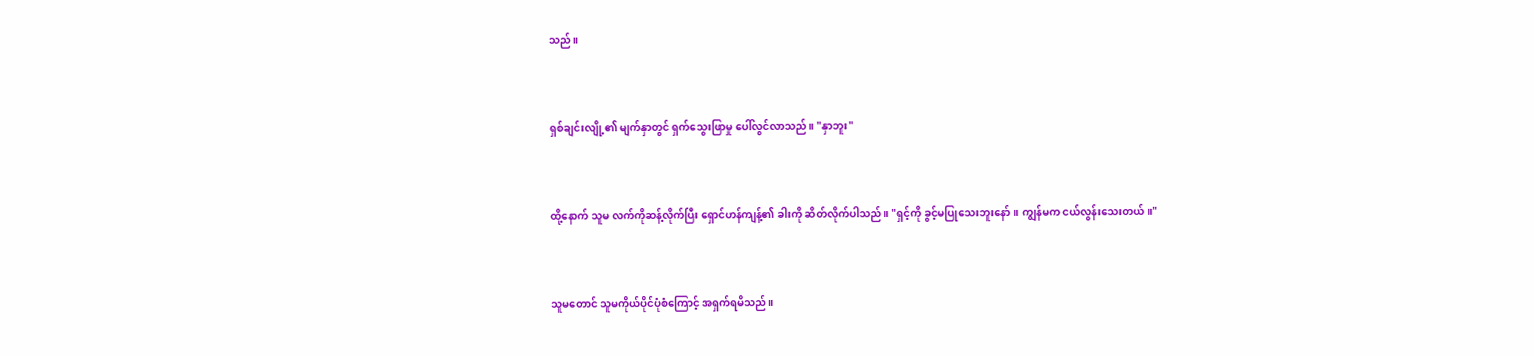သည်။



ရှစ်ချင်းလျို့၏ မျက်နှာတွင် ရှက်သွေးဖြာမှု ပေါ်လွင်လာသည်။ "နှာဘူး"



ထို့နောက် သူမ လက်ကိုဆန့်လိုက်ပြီး ရှောင်ဟန်ကျန့်၏ ခါးကို ဆိတ်လိုက်ပါသည်။ "ရှင့်ကို ခွင့်မပြုသေးဘူးနော်။ ကျွန်မက ငယ်လွန်းသေးတယ်။"



သူမတောင် သူမကိုယ်ပိုင်ပုံစံကြောင့် အရှက်ရမိသည်။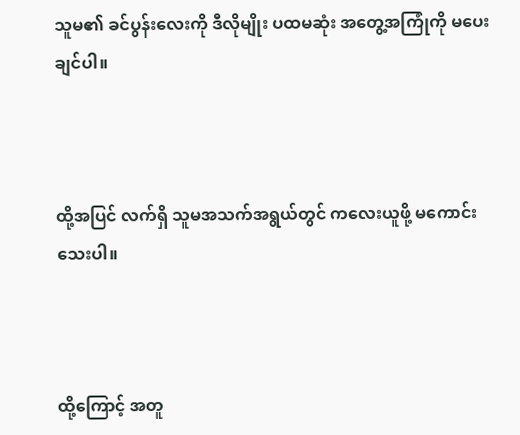သူမ၏ ခင်ပွန်းလေးကို ဒီလိုမျိုး ပထမဆုံး အတွေ့အကြုံကို မပေးချင်ပါ။



ထို့အပြင် လက်ရှိ သူမအသက်အရွယ်တွင် ကလေးယူဖို့ မကောင်းသေးပါ။



ထို့ကြောင့် အတူ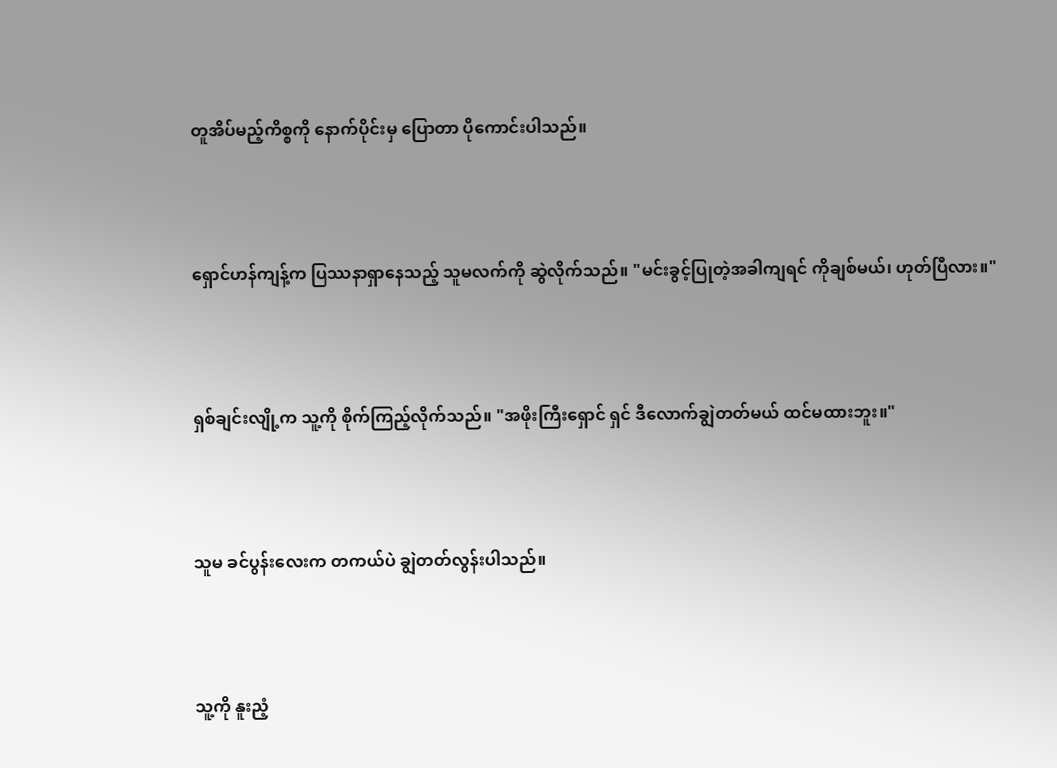တူအိပ်မည့်ကိစ္စကို နောက်ပိုင်းမှ ပြောတာ ပိုကောင်းပါသည်။



ရှောင်ဟန်ကျန့်က ပြဿနာရှာနေသည့် သူမလက်ကို ဆွဲလိုက်သည်။ "မင်းခွင့်ပြုတဲ့အခါကျရင် ကိုချစ်မယ်၊ ဟုတ်ပြီလား။"



ရှစ်ချင်းလျို့က သူ့ကို စိုက်ကြည့်လိုက်သည်။ "အဖိုးကြီးရှောင် ရှင် ဒီလောက်ချွဲတတ်မယ် ထင်မထားဘူး။"



သူမ ခင်ပွန်းလေးက တကယ်ပဲ ချွဲတတ်လွန်းပါသည်။



သူ့ကို နူးညံ့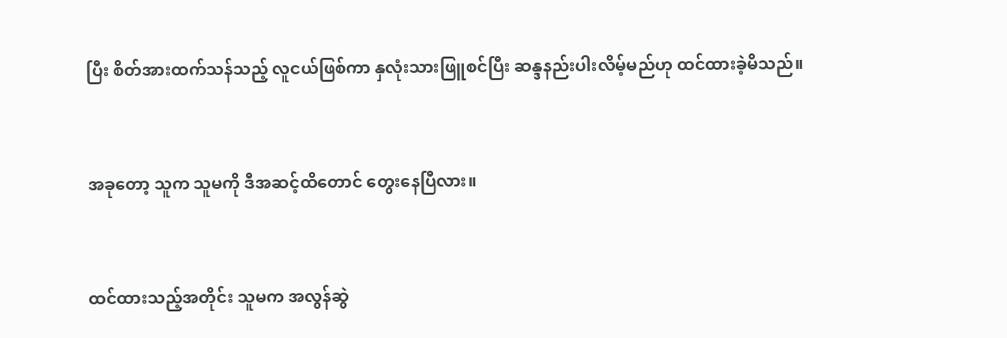ပြီး စိတ်အားထက်သန်သည့် လူငယ်ဖြစ်ကာ နှလုံးသားဖြူစင်ပြီး ဆန္ဒနည်းပါးလိမ့်မည်ဟု ထင်ထားခဲ့မိသည်။



အခုတော့ သူက သူမကို ဒီအဆင့်ထိတောင် တွေးနေပြီလား။



ထင်ထားသည့်အတိုင်း သူမက အလွန်ဆွဲ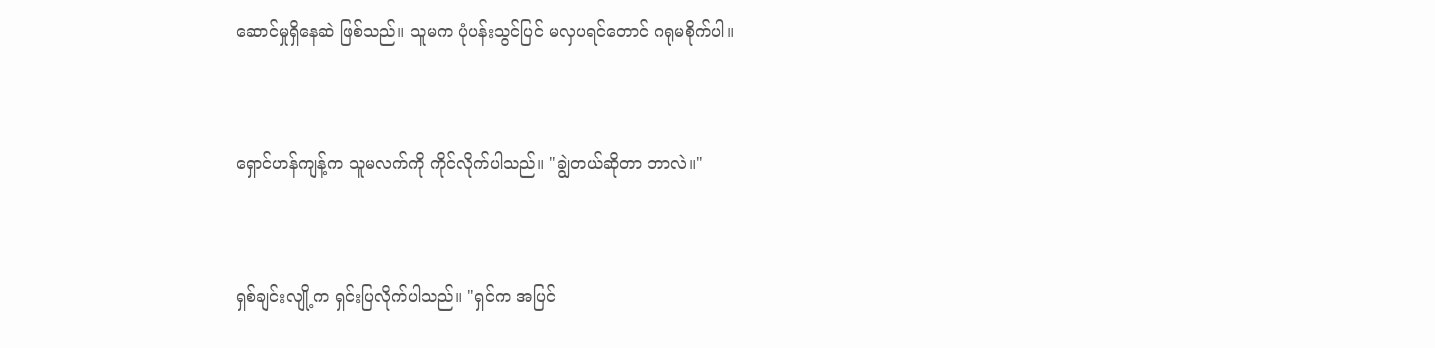ဆောင်မှုရှိနေဆဲ ဖြစ်သည်။ သူမက ပုံပန်းသွင်ပြင် မလှပရင်တောင် ဂရုမစိုက်ပါ။



ရှောင်ဟန်ကျန့်က သူမလက်ကို ကိုင်လိုက်ပါသည်။ "ချွဲတယ်ဆိုတာ ဘာလဲ။"



ရှစ်ချင်းလျို့က ရှင်းပြလိုက်ပါသည်။ "ရှင်က အပြင်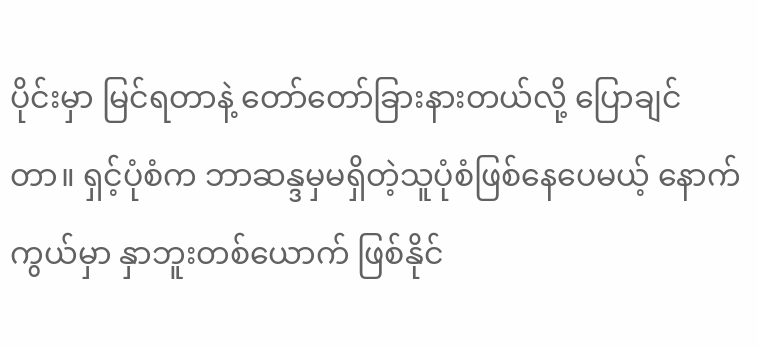ပိုင်းမှာ မြင်ရတာနဲ့ တော်တော်ခြားနားတယ်လို့ ပြောချင်တာ။ ရှင့်ပုံစံက ဘာဆန္ဒမှမရှိတဲ့သူပုံစံဖြစ်နေပေမယ့် နောက်ကွယ်မှာ နှာဘူးတစ်ယောက် ဖြစ်နိုင်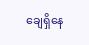ချေရှိနေ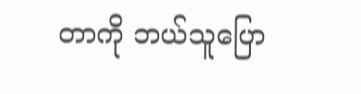တာကို ဘယ်သူပြော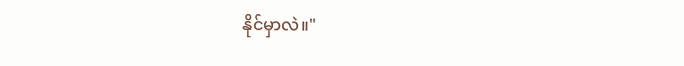နိုင်မှာလဲ။"